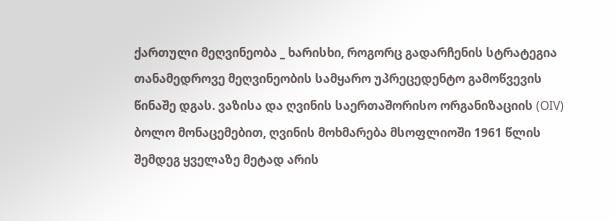ქართული მეღვინეობა _ ხარისხი, როგორც გადარჩენის სტრატეგია
თანამედროვე მეღვინეობის სამყარო უპრეცედენტო გამოწვევის წინაშე დგას. ვაზისა და ღვინის საერთაშორისო ორგანიზაციის (OIV) ბოლო მონაცემებით, ღვინის მოხმარება მსოფლიოში 1961 წლის შემდეგ ყველაზე მეტად არის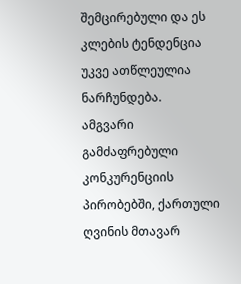შემცირებული და ეს კლების ტენდენცია უკვე ათწლეულია ნარჩუნდება.
ამგვარი გამძაფრებული კონკურენციის პირობებში, ქართული ღვინის მთავარ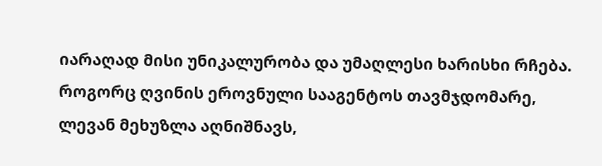იარაღად მისი უნიკალურობა და უმაღლესი ხარისხი რჩება.
როგორც ღვინის ეროვნული სააგენტოს თავმჯდომარე, ლევან მეხუზლა აღნიშნავს,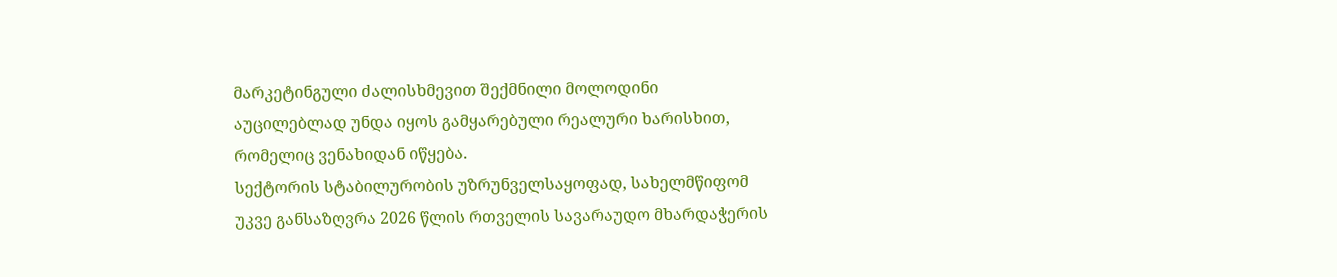მარკეტინგული ძალისხმევით შექმნილი მოლოდინი აუცილებლად უნდა იყოს გამყარებული რეალური ხარისხით, რომელიც ვენახიდან იწყება.
სექტორის სტაბილურობის უზრუნველსაყოფად, სახელმწიფომ უკვე განსაზღვრა 2026 წლის რთველის სავარაუდო მხარდაჭერის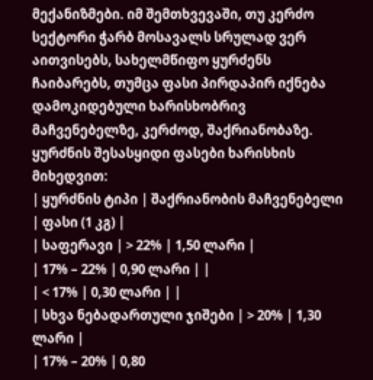მექანიზმები. იმ შემთხვევაში, თუ კერძო სექტორი ჭარბ მოსავალს სრულად ვერ აითვისებს, სახელმწიფო ყურძენს ჩაიბარებს, თუმცა ფასი პირდაპირ იქნება დამოკიდებული ხარისხობრივ მაჩვენებელზე, კერძოდ, შაქრიანობაზე.
ყურძნის შესასყიდი ფასები ხარისხის მიხედვით:
| ყურძნის ტიპი | შაქრიანობის მაჩვენებელი | ფასი (1 კგ) |
| საფერავი | > 22% | 1,50 ლარი |
| 17% – 22% | 0,90 ლარი | |
| < 17% | 0,30 ლარი | |
| სხვა ნებადართული ჯიშები | > 20% | 1,30 ლარი |
| 17% – 20% | 0,80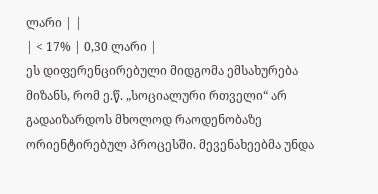ლარი | |
| < 17% | 0,30 ლარი |
ეს დიფერენცირებული მიდგომა ემსახურება მიზანს, რომ ე.წ. „სოციალური რთველი“ არ გადაიზარდოს მხოლოდ რაოდენობაზე ორიენტირებულ პროცესში. მევენახეებმა უნდა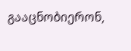გააცნობიერონ,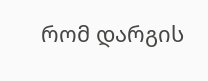რომ დარგის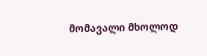მომავალი მხოლოდ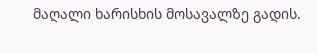მაღალი ხარისხის მოსავალზე გადის.